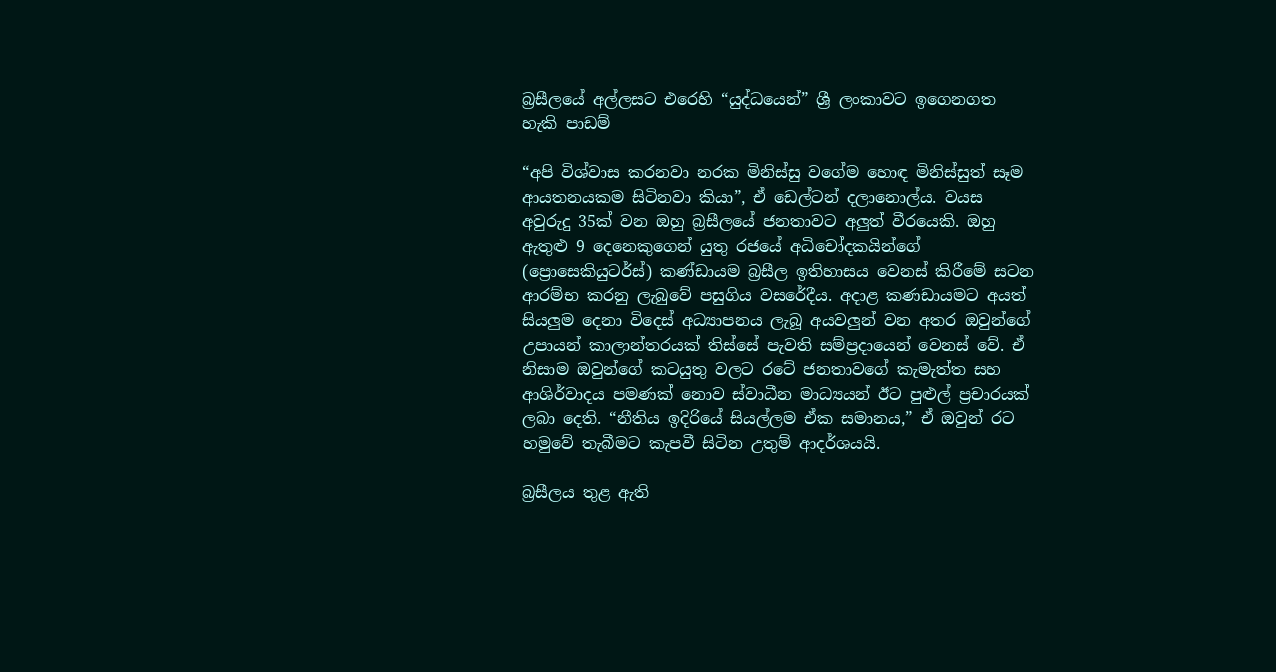බ්‍රසීලයේ අල්ලසට එරෙහි “යුද්ධයෙන්” ශ්‍රී ලංකාවට ඉගෙනගත හැකි පාඩම්

“අපි විශ්වාස කරනවා නරක මිනිස්සු වගේම හොඳ මිනිස්සුත් සෑම ආයතනයකම සිටිනවා කියා”, ඒ ඩෙල්ටන් දලානොල්ය. වයස අවුරුදු 35ක් වන ඔහු බ්‍රසීලයේ ජනතාවට අලුත් වීරයෙකි. ඔහු ඇතුළු 9 දෙනෙකුගෙන් යුතු රජයේ අධිචෝදකයින්ගේ (ප්‍රොසෙකියුටර්ස්) කණ්ඩායම බ්‍රසීල ඉතිහාසය වෙනස් කිරීමේ සටන ආරම්භ කරනු ලැබුවේ පසුගිය වසරේදීය. අදාළ කණඩායමට අයත් සියලුම දෙනා විදෙස් අධ්‍යාපනය ලැබූ අයවලුන් වන අතර ඔවුන්ගේ උපායන් කාලාන්තරයක් තිස්සේ පැවති සම්ප්‍රදායෙන් වෙනස් වේ. ඒ නිසාම ඔවුන්ගේ කටයුතු වලට රටේ ජනතාවගේ කැමැත්ත සහ ආශිර්වාදය පමණක් නොව ස්වාධීන මාධ්‍යයන් ඊට පුළුල් ප්‍රචාරයක් ලබා දෙති. “නීතිය ඉදිරියේ සියල්ලම ඒක සමානය,” ඒ ඔවුන් රට හමුවේ තැබීමට කැපවී සිටින උතුම් ආදර්ශයයි.

බ්‍රසීලය තුළ ඇති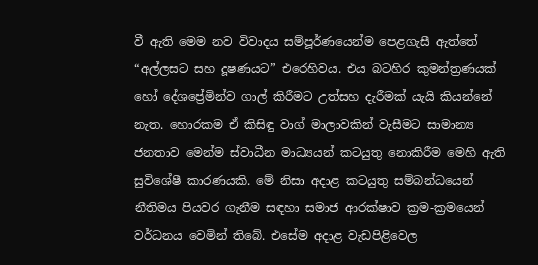වී ඇති මෙම නව විවාදය සම්පූර්ණයෙන්ම පෙළගැසී ඇත්තේ “අල්ලසට සහ දූෂණයට” එරෙහිවය. එය බටහිර කුමන්ත්‍රණයක් හෝ දේශප්‍රේමින්ව ගාල් කිරීමට උත්සහ දැරීමක් යැයි කියන්නේ නැත. හොරකම ඒ කිසිඳු වාග් මාලාවකින් වැසීමට සාමාන්‍ය ජනතාව මෙන්ම ස්වාධීන මාධ්‍යයන් කටයුතු නොකිරීම මෙහි ඇති සුවිශේෂී කාරණයකි. මේ නිසා අදාළ කටයුතු සම්බන්ධයෙන් නීතිමය පියවර ගැනීම සඳහා සමාජ ආරක්ෂාව ක්‍රම-ක්‍රමයෙන් වර්ධනය වෙමින් තිබේ. එසේම අදාළ වැඩපිළිවෙල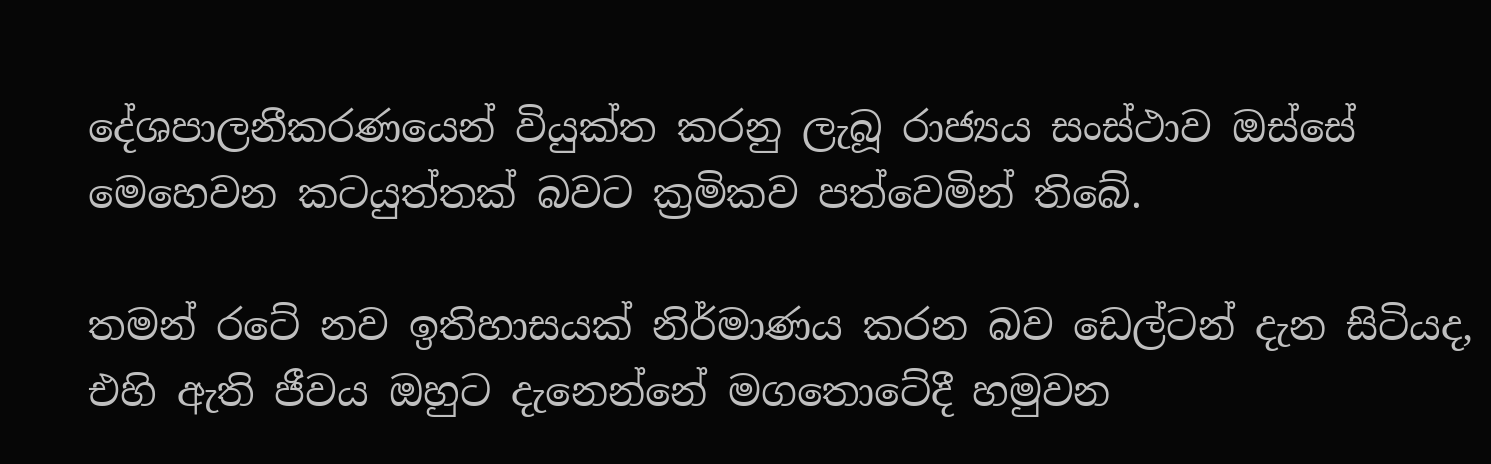දේශපාලනීකරණයෙන් වියුක්ත කරනු ලැබූ රාජ්‍යය සංස්ථාව ඔස්සේ මෙහෙවන කටයුත්තක් බවට ක්‍රමිකව පත්වෙමින් තිබේ.

තමන් රටේ නව ඉතිහාසයක් නිර්මාණය කරන බව ඩෙල්ටන් දැන සිටියද, එහි ඇති ජීවය ඔහුට දැනෙන්නේ මගතොටේදී හමුවන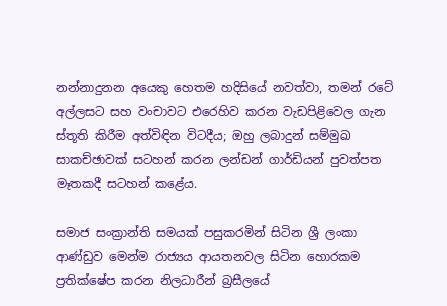නන්නාදුනන අයෙකු හෙතම හදිසියේ නවත්වා, තමන් රටේ අල්ලසට සහ වංචාවට එරෙහිව කරන වැඩපිළිවෙල ගැන ස්තූති කිරීම අත්විඳින විටදීය; ඔහු ලබාදුන් සම්මුඛ සාකච්ඡාවක් සටහන් කරන ලන්ඩන් ගාර්ඩියන් පුවත්පත මෑතකදී සටහන් කළේය.

සමාජ සංක්‍රාන්ති සමයක් පසුකරමින් සිටින ශ්‍රී ලංකා ආණ්ඩුව මෙන්ම රාජ්‍යය ආයතනවල සිටින හොරකම ප්‍රතික්ෂේප කරන නිලධාරීන් බ්‍රසීලයේ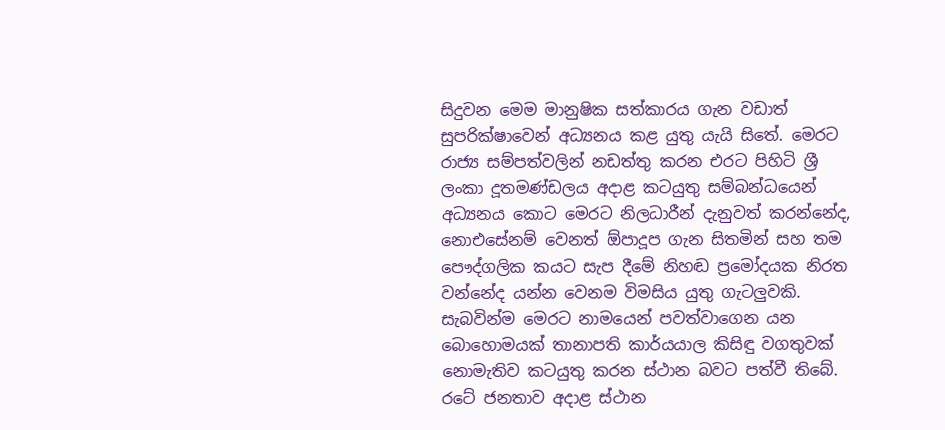සිදුවන මෙම මානුෂික සත්කාරය ගැන වඩාත් සුපරික්ෂාවෙන් අධ්‍යනය කළ යුතු යැයි සිතේ. මෙරට රාජ්‍ය සම්පත්වලින් නඩත්තු කරන එරට පිහිටි ශ්‍රී ලංකා දූතමණ්ඩලය අදාළ කටයුතු සම්බන්ධයෙන් අධ්‍යනය කොට මෙරට නිලධාරීන් දැනුවත් කරන්නේද, නොඑසේනම් වෙනත් ඕපාදූප ගැන සිතමින් සහ තම පෞද්ගලික කයට සැප දීමේ නිහඬ ප්‍රමෝදයක නිරත වන්නේද යන්න වෙනම විමසිය යුතු ගැටලුවකි. සැබවින්ම මෙරට නාමයෙන් පවත්වාගෙන යන බොහොමයක් තානාපති කාර්යයාල කිසිඳු වගතුවක් නොමැතිව කටයුතු කරන ස්ථාන බවට පත්වී තිබේ. රටේ ජනතාව අදාළ ස්ථාන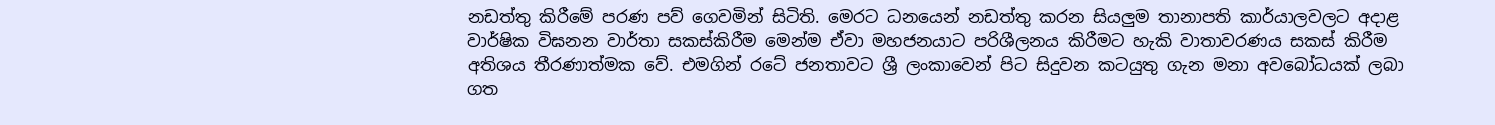නඩත්තු කිරීමේ පරණ පව් ගෙවමින් සිටිති. මෙරට ධනයෙන් නඩත්තු කරන සියලුම තානාපති කාර්යාලවලට අදාළ වාර්ෂික විඝනන වාර්තා සකස්කිරීම මෙන්ම ඒවා මහජනයාට පරිශීලනය කිරීමට හැකි වාතාවරණය සකස් කිරීම අතිශය තීරණාත්මක වේ. එමගින් රටේ ජනතාවට ශ්‍රී ලංකාවෙන් පිට සිදුවන කටයුතු ගැන මනා අවබෝධයක් ලබා ගත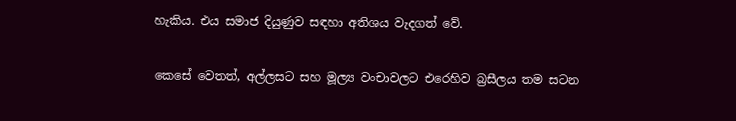හැකිය. එය සමාජ දියුණුව සඳහා අතිශය වැදගත් වේ.

කෙසේ වෙතත්, අල්ලසට සහ මූල්‍ය වංචාවලට එරෙහිව බ්‍රසීලය තම සටන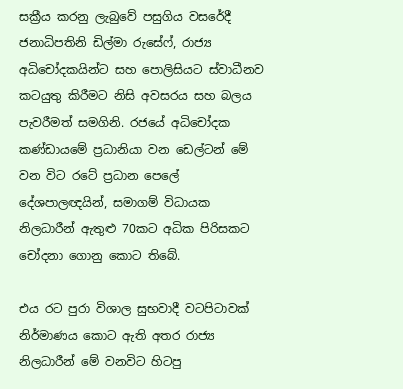සක්‍රීය කරනු ලැබුවේ පසුගිය වසරේදී ජනාධිපතිනි ඩිල්මා රුසේෆ්, රාජ්‍ය අධිචෝදකයින්ට සහ පොලිසියට ස්වාධීනව කටයුතු කිරීමට නිසි අවසරය සහ බලය පැවරීමත් සමගිනි. රජයේ අධිචෝදක කණ්ඩායමේ ප්‍රධානියා වන ඩෙල්ටන් මේ වන විට රටේ ප්‍රධාන පෙලේ දේශපාලඥයින්, සමාගම් විධායක නිලධාරීන් ඇතුළු 70කට අධික පිරිසකට චෝදනා ගොනු කොට තිබේ.

එය රට පුරා විශාල සුභවාදී වටපිටාවක් නිර්මාණය කොට ඇති අතර රාජ්‍ය නිලධාරීන් මේ වනවිට හිටපු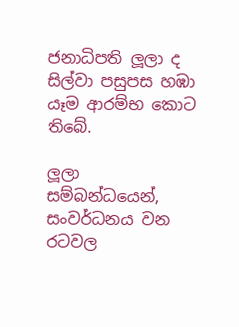ජනාධිපති ලූලා ද සිල්වා පසුපස හඹා යෑම ආරම්භ කොට තිබේ.

ලූලා සම්බන්ධයෙන්, සංවර්ධනය වන රටවල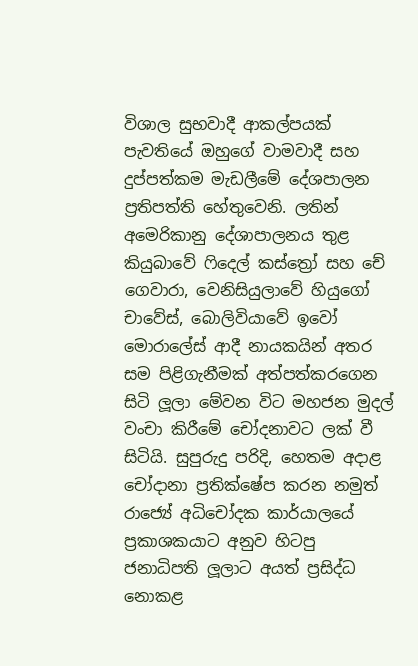විශාල සුභවාදී ආකල්පයක් පැවතියේ ඔහුගේ වාමවාදී සහ දුප්පත්කම මැඩලීමේ දේශපාලන ප්‍රතිපත්ති හේතුවෙනි. ලතින් අමෙරිකානු දේශාපාලනය තුළ කියුබාවේ ෆිදෙල් කස්ත්‍රෝ සහ චේ ගෙවාරා, වෙනිසියුලාවේ හියුගෝ චාවේස්, බොලිවියාවේ ඉවෝ මොරාලේස් ආදී නායකයින් අතර සම පිළිගැනීමක් අත්පත්කරගෙන සිටි ලූලා මේවන විට මහජන මුදල් වංචා කිරීමේ චෝදනාවට ලක් වී සිටියි. සුපුරුදු පරිදි, හෙතම අදාළ චෝදානා ප්‍රතික්ෂේප කරන නමුත් රාජ්‍යේ අධිචෝදක කාර්යාලයේ ප්‍රකාශකයාට අනුව හිටපු ජනාධිපති ලූලාට අයත් ප්‍රසිද්ධ නොකළ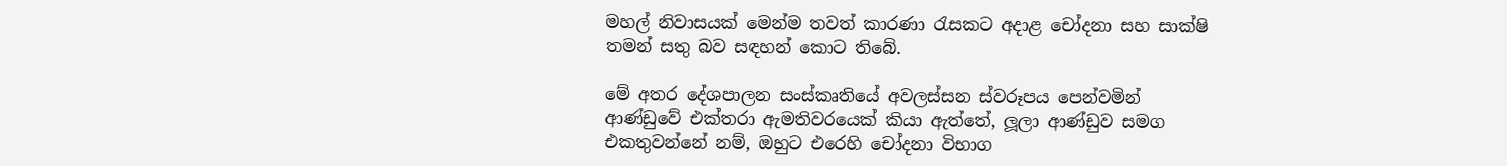මහල් නිවාසයක් මෙන්ම තවත් කාරණා රැසකට අදාළ චෝදනා සහ සාක්ෂි තමන් සතු බව සඳහන් කොට තිබේ.

මේ අතර දේශපාලන සංස්කෘතියේ අවලස්සන ස්වරූපය පෙන්වමින් ආණ්ඩුවේ එක්තරා ඇමතිවරයෙක් කියා ඇත්තේ, ලූලා ආණ්ඩුව සමග එකතුවන්නේ නම්, ඔහුට එරෙහි චෝදනා විභාග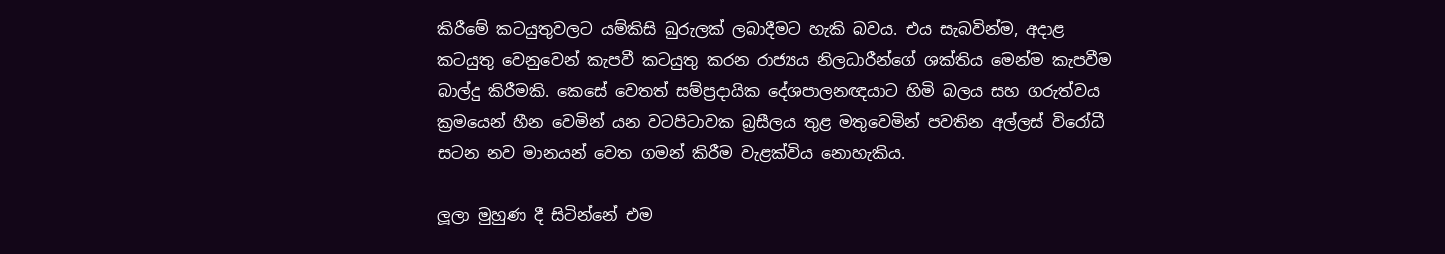කිරීමේ කටයුතුවලට යම්කිසි බුරුලක් ලබාදීමට හැකි බවය. එය සැබවින්ම, අදාළ කටයුතු වෙනුවෙන් කැපවී කටයුතු කරන රාජ්‍යය නිලධාරීන්ගේ ශක්තිය මෙන්ම කැපවීම බාල්දු කිරීමකි. කෙසේ වෙතත් සම්ප්‍රදායික දේශපාලනඥයාට හිමි බලය සහ ගරුත්වය ක්‍රමයෙන් හීන වෙමින් යන වටපිටාවක බ්‍රසීලය තුළ මතුවෙමින් පවතින අල්ලස් විරෝධී සටන නව මානයන් වෙත ගමන් කිරීම වැළක්විය නොහැකිය.

ලූලා මුහුණ දී සිටින්නේ එම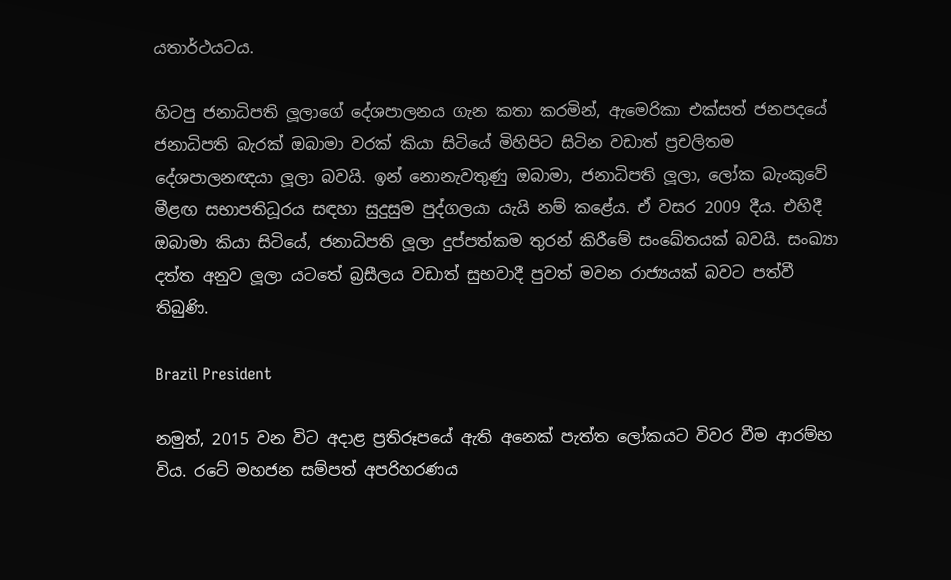යතාර්ථයටය.

හිටපු ජනාධිපති ලූලාගේ දේශපාලනය ගැන කතා කරමින්, ඇමෙරිකා එක්සත් ජනපදයේ ජනාධිපති බැරක් ඔබාමා වරක් කියා සිටියේ මිහිපිට සිටින වඩාත් ප්‍රචලිතම දේශපාලනඥයා ලූලා බවයි. ඉන් නොනැවතුණු ඔබාමා, ජනාධිපති ලූලා, ලෝක බැංකුවේ මීළඟ සභාපතිධූරය සඳහා සුදුසුම පුද්ගලයා යැයි නම් කළේය. ඒ වසර 2009 දීය. එහිදී ඔබාමා කියා සිටියේ, ජනාධිපති ලූලා දුප්පත්කම තුරන් කිරීමේ සංඛේතයක් බවයි. සංඛ්‍යා දත්ත අනුව ලූලා යටතේ බ්‍රසීලය වඩාත් සුභවාදී පුවත් මවන රාජ්‍යයක් බවට පත්වී තිබුණි.

Brazil President

නමුත්, 2015 වන විට අදාළ ප්‍රතිරූපයේ ඇති අනෙක් පැත්ත ලෝකයට විවර වීම ආරම්භ විය. රටේ මහජන සම්පත් අපරිහරණය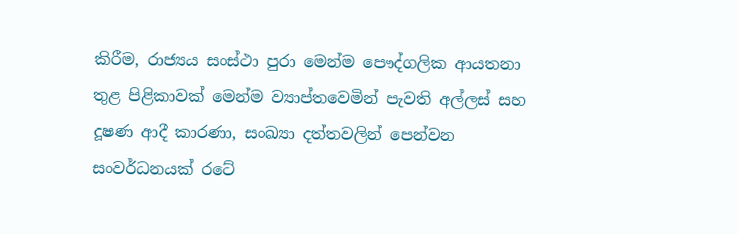කිරීම, රාජ්‍යය සංස්ථා පුරා මෙන්ම පෞද්ගලික ආයතනා තුළ පිළිකාවක් මෙන්ම ව්‍යාප්තවෙමින් පැවති අල්ලස් සහ දූෂණ ආදී කාරණා, සංඛ්‍යා දත්තවලින් පෙන්වන සංවර්ධනයක් රටේ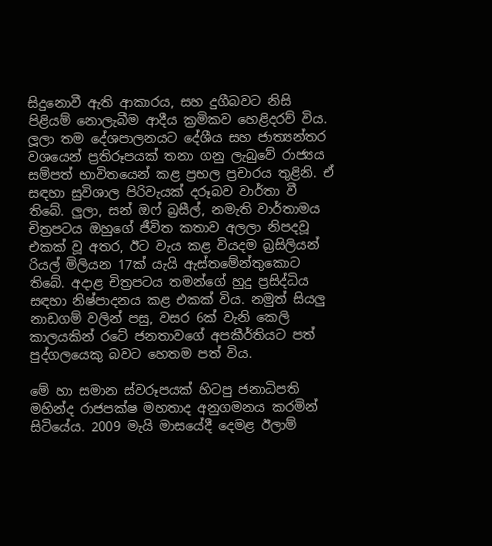සිදුනොවී ඇති ආකාරය, සහ දුගීබවට නිසි පිළියම් නොලැබීම ආදීය ක්‍රමිකව හෙළිදරව් විය. ලූලා තම දේශපාලනයට දේශීය සහ ජාත්‍යන්තර වශයෙන් ප්‍රතිරූපයක් තනා ගනු ලැබුවේ රාජ්‍යය සම්පත් භාවිතයෙන් කළ ප්‍රභල ප්‍රචාරය තුළිනි. ඒ සඳහා සුවිශාල පිරිවැයක් දරූබව වාර්තා වී තිබේ. ලුලා, සන් ඔෆ් බ්‍රසීල්, නමැති වාර්තාමය චිත්‍රපටය ඔහුගේ ජීවිත කතාව අලලා නිපදවූ එකක් වූ අතර, ඊට වැය කළ වියදම බ්‍රසිලියන් රියල් මිලියන 17ක් යැයි ඇස්තමේන්තුකොට තිබේ. අදාළ චිත්‍රපටය තමන්ගේ හුදු ප්‍රසිද්ධිය සඳහා නිෂ්පාදනය කළ එකක් විය. නමුත් සියලු නාඩගම් වලින් පසු, වසර 6ක් වැනි කෙලි කාලයකින් රටේ ජනතාවගේ අපකීර්තියට පත් පුද්ගලයෙකු බවට හෙතම පත් විය.

මේ හා සමාන ස්වරූපයක් හිටපු ජනාධිපති මහින්ද රාජපක්ෂ මහතාද අනුගමනය කරමින් සිටියේය. 2009 මැයි මාසයේදී දෙමළ ඊලාම්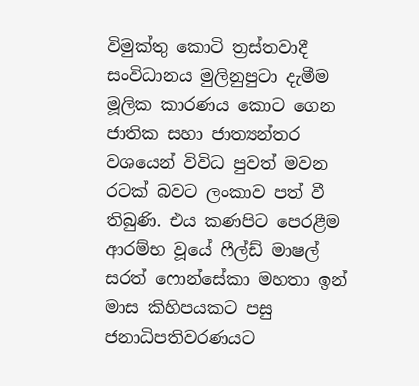විමුක්තු කොටි ත්‍රස්තවාදී සංවිධානය මුලිනුපුටා දැමීම මූලික කාරණය කොට ගෙන ජාතික සහා ජාත්‍යන්තර වශයෙන් විවිධ පුවත් මවන රටක් බවට ලංකාව පත් වී තිබුණි. එය කණපිට පෙරළීම ආරම්භ වූයේ ෆීල්ඩ් මාෂල් සරත් ෆොන්සේකා මහතා ඉන් මාස කිහිපයකට පසු ජනාධිපතිවරණයට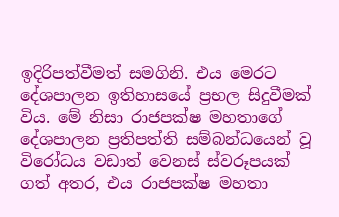ඉදිරිපත්වීමත් සමගිනි. එය මෙරට දේශපාලන ඉතිහාසයේ ප්‍රභල සිදුවීමක් විය. මේ නිසා රාජපක්ෂ මහතාගේ දේශපාලන ප්‍රතිපත්ති සම්බන්ධයෙන් වූ විරෝධය වඩාත් වෙනස් ස්වරූපයක් ගත් අතර, එය රාජපක්ෂ මහතා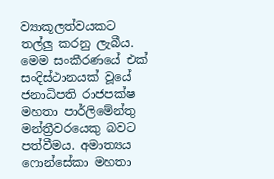ව්‍යාකූලත්වයකට තල්ලු කරනු ලැබීය. මෙම සංකීරණයේ එක් සංදිස්ථානයක් වූයේ ජනාධිපති රාජපක්ෂ මහතා පාර්ලිමේන්තු මන්ත්‍රීවරයෙකු බවට පත්වීමය. අමාත්‍යය ෆොන්සේකා මහතා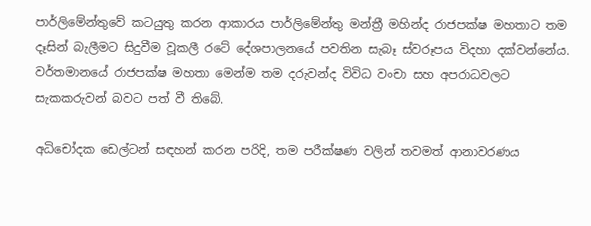පාර්ලිමේන්තුවේ කටයුතු කරන ආකාරය පාර්ලිමේන්තු මන්ත්‍රී මහින්ද රාජපක්ෂ මහතාට තම දෑසින් බැලීමට සිදුවීම වූකලී රටේ දේශපාලනයේ පවතින සැබෑ ස්වරූපය විදහා දක්වන්නේය. වර්තමානයේ රාජපක්ෂ මහතා මෙන්ම තම දරුවන්ද විවිධ වංචා සහ අපරාධවලට සැකකරුවන් බවට පත් වී තිබේ.

අධිචෝදක ඩෙල්ටන් සඳහන් කරන පරිදි, තම පරීක්ෂණ වලින් තවමත් ආනාවරණය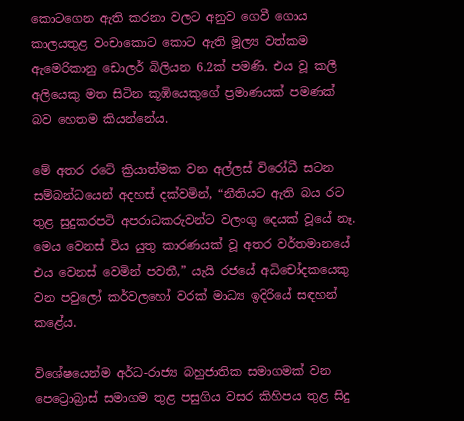කොටගෙන ඇති කරනා වලට අනුව ගෙවී ගොය කාලයතුළ වංචාකොට කොට ඇති මූල්‍ය වත්කම ඇමෙරිකානු ඩොලර් බිලියන 6.2ක් පමණි. එය වූ කලී අලියෙකු මත සිටින කූඹියෙකුගේ ප්‍රමාණයක් පමණක් බව හෙතම කියන්නේය.

මේ අතර රටේ ක්‍රියාත්මක වන අල්ලස් විරෝධී සටන සම්බන්ධයෙන් අදහස් දක්වමින්, “නීතියට ඇති බය රට තුළ සුදුකරපටි අපරාධකරුවන්ට වලංගු දෙයක් වූයේ නෑ. මෙය වෙනස් විය යුතු කාරණයක් වූ අතර වර්තමානයේ එය වෙනස් වෙමින් පවතී,” යැයි රජයේ අධිචෝදකයෙකු වන පවුලෝ කර්වලහෝ වරක් මාධ්‍ය ඉදිරියේ සඳහන් කළේය.

විශේෂයෙන්ම අර්ධ-රාජ්‍ය බහුජාතික සමාගමක් වන පෙට්‍රොබ්‍රාස් සමාගම තුළ පසුගිය වසර කිහිපය තුළ සිදු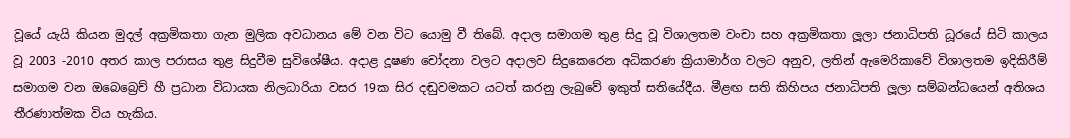වූයේ යැයි කියන මුදල් අක්‍රමිකතා ගැන මුලික අවධානය මේ වන විට යොමු වී තිබේ. අදාල සමාගම තුළ සිදු වූ විශාලතම වංචා සහ අක්‍රමිකතා ලූලා ජනාධිපති ධූරයේ සිටි කාලය වූ 2003 -2010 අතර කාල පරාසය තුළ සිදුවීම සුවිශේෂීය. අදාළ දූෂණ චෝදනා වලට අදාලව සිදුකෙරෙන අධිකරණ ක්‍රියාමාර්ග වලට අනුව, ලතින් ඇමෙරිකාවේ විශාලතම ඉදිකිරීම් සමාගම වන ඔබෙබ්‍රෙච් හී ප්‍රධාන විධායක නිලධාරියා වසර 19ක සිර දඬුවමකට යටත් කරනු ලැබුවේ ඉකුත් සතියේදීය. මීළඟ සති කිහිපය ජනාධිපති ලූලා සම්බන්ධයෙන් අතිශය තීරණාත්මක විය හැකිය.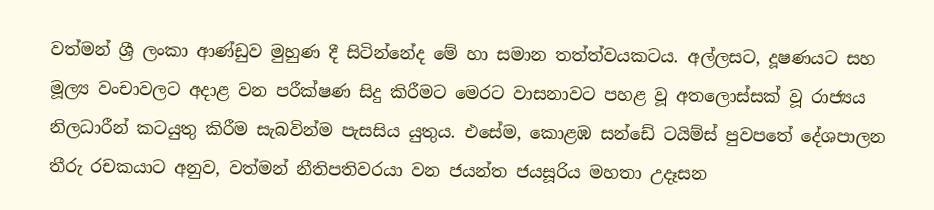වත්මන් ශ්‍රී ලංකා ආණ්ඩුව මුහුණ දී සිටින්නේද මේ හා සමාන තත්ත්වයකටය. අල්ලසට, දූෂණයට සහ මූල්‍ය වංචාවලට අදාළ වන පරීක්ෂණ සිදු කිරීමට මෙරට වාසනාවට පහළ වූ අතලොස්සක් වූ රාජ්‍යය නිලධාරීන් කටයුතු කිරීම සැබවින්ම පැසසිය යුතුය. එසේම, කොළඹ සන්ඩේ ටයිම්ස් පුවපතේ දේශපාලන තීරු රචකයාට අනුව, වත්මන් නීතිපතිවරයා වන ජයන්ත ජයසූරිය මහතා උදෑසන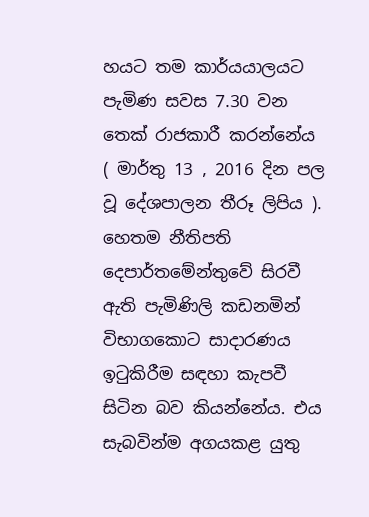හයට තම කාර්යයාලයට පැමිණ සවස 7.30 වන තෙක් රාජකාරී කරන්නේය ( මාර්තු 13 , 2016 දින පල වූ දේශපාලන තීරූ ලිපිය ). හෙතම නීතිපති දෙපාර්තමේන්තුවේ සිරවී ඇති පැමිණිලි කඩනමින් විභාගකොට සාදාරණය ඉටුකිරීම සඳහා කැපවී සිටින බව කියන්නේය. එය සැබවින්ම අගයකළ යුතු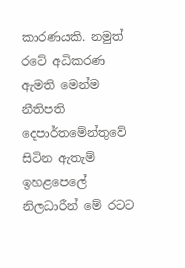කාරණයකි. නමුත් රටේ අධිකරණ ඇමති මෙන්ම නීතිපති දෙපාර්තමේන්තුවේ සිටින ඇතැම් ඉහළපෙලේ නිලධාරීන් මේ රටට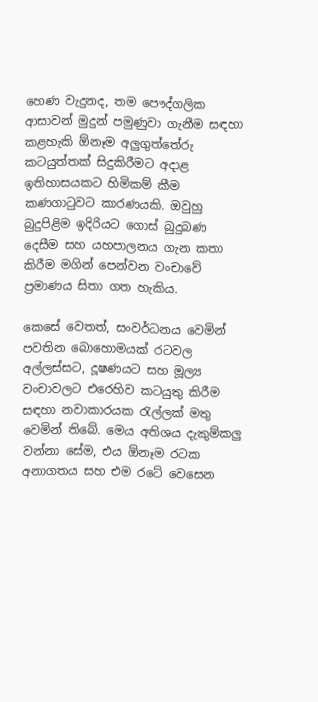හෙණ වැදුනද, තම පෞද්ගලික ආසාවන් මුදුන් පමුණුවා ගැනීම සඳහා කළහැකි ඕනෑම අලුගුත්තේරු කටයුත්තක් සිදුකිරීමට අදාළ ඉතිහාසයකට හිමිකම් කීම කණගාටුවට කාරණයකි. ඔවුහු බුදුපිළිම ඉදිරියට ගොස් බුදුබණ දෙසීම සහ යහපාලනය ගැන කතා කිරීම මගින් පෙන්වන වංචාවේ ප්‍රමාණය සිතා ගත හැකිය.

කෙසේ වෙතත්, සංවර්ධනය වෙමින් පවතින බොහොමයක් රටවල අල්ලස්සට, දූෂණයට සහ මූල්‍ය වංචාවලට එරෙහිව කටයුතු කිරීම සඳහා නවාකාරයක රැල්ලක් මතු වෙමින් තිබේ. මෙය අතිශය දැකුම්කලු වන්නා සේම, එය ඕනෑම රටක අනාගතය සහ එම රටේ වෙසෙන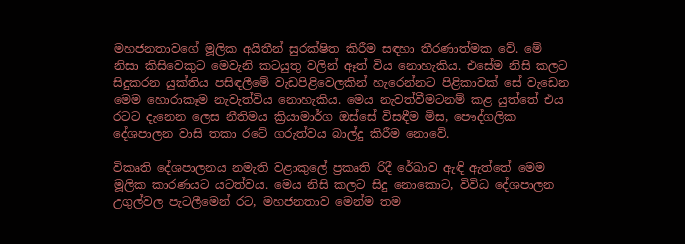මහජනතාවගේ මූලික අයිතීන් සුරක්ෂිත කිරීම සඳහා තීරණාත්මක වේ. මේ නිසා කිසිවෙකුට මෙවැනි කටයුතු වලින් ඈත් විය නොහැකිය. එසේම නිසි කලට සිදුකරන යුක්තිය පසිඳලීමේ වැඩපිළිවෙලකින් හැරෙන්නට පිළිකාවක් සේ වැඩෙන මෙම හොරාකෑම නැවැත්විය නොහැකිය. මෙය නැවත්වීමටනම් කළ යුත්තේ එය රටට දැනෙන ලෙස නීතිමය ක්‍රියාමාර්ග ඔස්සේ විසඳීම මිස, පෞද්ගලික දේශපාලන වාසි තකා රටේ ගරුත්වය බාල්දු කිරීම නොවේ.

විකෘති දේශපාලනය නමැති වළාකුලේ ප්‍රකෘති රිදී රේඛාව ඇඳි ඇත්තේ මෙම මූලික කාරණයට යටත්වය. මෙය නිසි කලට සිදු නොකොට, විවිධ දේශපාලන උගුල්වල පැටලීමෙන් රට, මහජනතාව මෙන්ම තම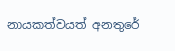නායකත්වයත් අනතුරේ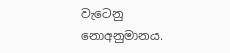වැටෙනු නොඅනුමානය.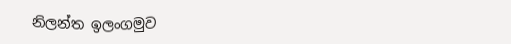නිලන්ත ඉලංගමුව